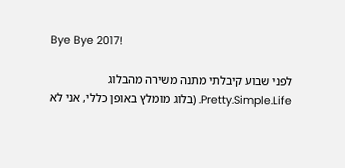Bye Bye 2017!

לפני שבוע קיבלתי מתנה משירה מהבלוג Pretty.Simple.Life. (בלוג מומלץ באופן כללי, אני לא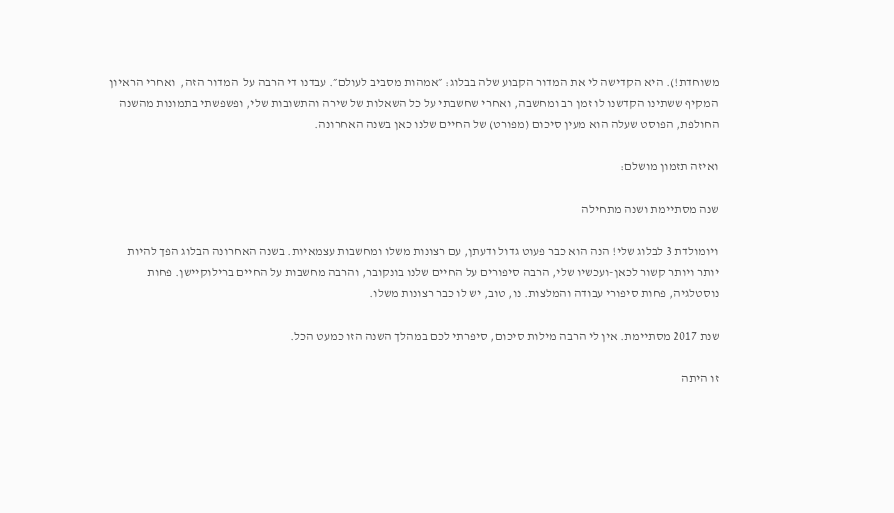משוחדת!). היא הקדישה לי את המדור הקבוע שלה בבלוג: ״אמהות מסביב לעולם״. עבדנו די הרבה על  המדור הזה,  ואחרי הראיון המקיף ששתינו הקדשנו לו זמן רב ומחשבה, ואחרי שחשבתי על כל השאלות של שירה והתשובות שלי, ופשפשתי בתמונות מהשנה החולפת, הפוסט שעלה הוא מעין סיכום (מפורט) של החיים שלנו כאן בשנה האחרונה.

ואיזה תזמון מושלם:

שנה מסתיימת ושנה מתחילה

ויומולדת 3 לבלוג שלי! הנה הוא כבר פעוט גדול ודעתן, עם רצונות משלו ומחשבות עצמאיות. בשנה האחרונה הבלוג הפך להיות יותר ויותר קשור לכאן-ועכשיו שלי, הרבה סיפורים על החיים שלנו בונקובר, והרבה מחשבות על החיים ברילוקיישן. פחות נוסטלגיה, פחות סיפורי עבודה והמלצות. נו, טוב, יש לו כבר רצונות משלו.

שנת 2017 מסתיימת. אין לי הרבה מילות סיכום, סיפרתי לכם במהלך השנה הזו כמעט הכל.

זו היתה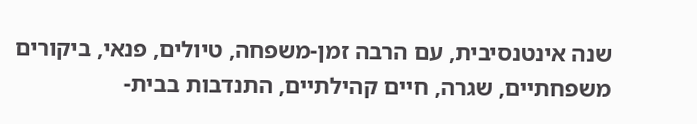שנה אינטנסיבית, עם הרבה זמן-משפחה, טיולים, פנאי, ביקורים משפחתיים, שגרה, חיים קהילתיים, התנדבות בבית-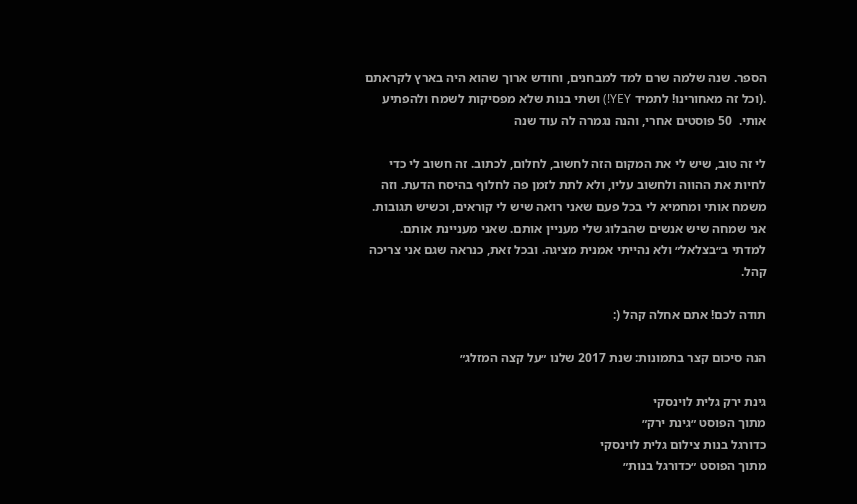הספר. שנה שלמה שרם למד למבחנים, וחודש ארוך שהוא היה בארץ לקראתם .(וכל זה מאחורינו! לתמיד YEY!) ושתי בנות שלא מפסיקות לשמח ולהפתיע אותי.  50 פוסטים אחרי, והנה נגמרה לה עוד שנה

לי זה טוב, שיש לי את המקום הזה לחשוב, לחלום, לכתוב. זה חשוב לי כדי לחיות את ההווה ולחשוב עליו, ולא לתת לזמן פה לחלוף בהיסח הדעת. וזה משמח אותי ומחמיא לי בכל פעם שאני רואה שיש לי קוראים, וכשיש תגובות. אני שמחה שיש אנשים שהבלוג שלי מעניין אותם. שאני מעניינת אותם. למדתי ב״בצלאל״ ולא נהייתי אמנית מציגה. ובכל זאת, כנראה שגם אני צריכה קהל.

תודה לכם! אתם אחלה קהל (:

הנה סיכום קצר בתמונות: שנת 2017 שלנו ״על קצה המזלג״

גינת ירק גלית לוינסקי
מתוך הפוסט ״גינת ירק״
כדורגל בנות צילום גלית לוינסקי
מתוך הפוסט ״כדורגל בנות״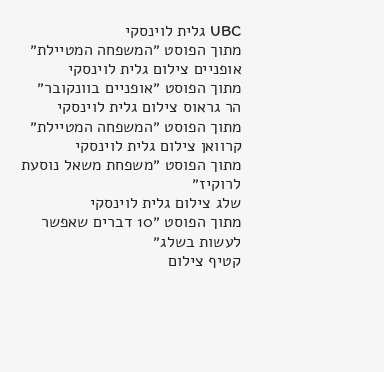UBC גלית לוינסקי
מתוך הפוסט ״המשפחה המטיילת״
אופניים צילום גלית לוינסקי
מתוך הפוסט ״אופניים בוונקובר״
הר גראוס צילום גלית לוינסקי
מתוך הפוסט ״המשפחה המטיילת״
קרוואן צילום גלית לוינסקי
מתוך הפוסט ״משפחת משאל נוסעת לרוקיז״
שלג צילום גלית לוינסקי
מתוך הפוסט ״10 דברים שאפשר לעשות בשלג״
קטיף צילום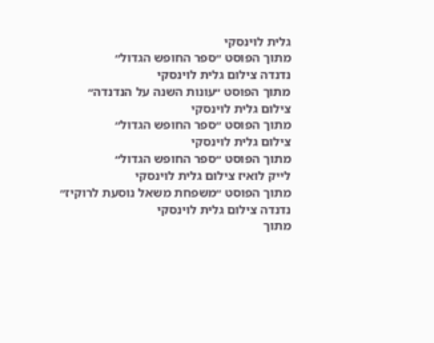גלית לוינסקי
מתוך הפוסט ״ספר החופש הגדול״
נדנדה צילום גלית לוינסקי
מתוך הפוסט ״עונות השנה על הנדנדה״
צילום גלית לוינסקי
מתוך הפוסט ״ספר החופש הגדול״
צילום גלית לוינסקי
מתוך הפוסט ״ספר החופש הגדול״
לייק לואיז צילום גלית לוינסקי
מתוך הפוסט ״משפחת משאל נוסעת לרוקיז״
נדנדה צילום גלית לוינסקי
מתוך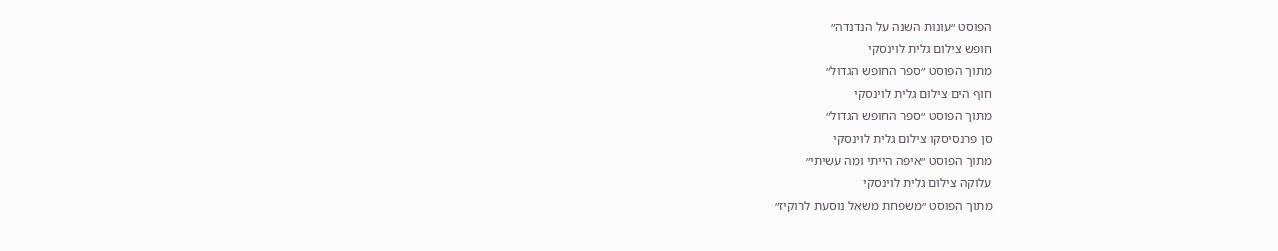הפוסט ״עונות השנה על הנדנדה״
חופש צילום גלית לוינסקי
מתוך הפוסט ״ספר החופש הגדול״
חוף הים צילום גלית לוינסקי
מתוך הפוסט ״ספר החופש הגדול״
סן פרנסיסקו צילום גלית לוינסקי
מתוך הפוסט ״איפה הייתי ומה עשיתי״
עלוקה צילום גלית לוינסקי
מתוך הפוסט ״משפחת משאל נוסעת לרוקיז״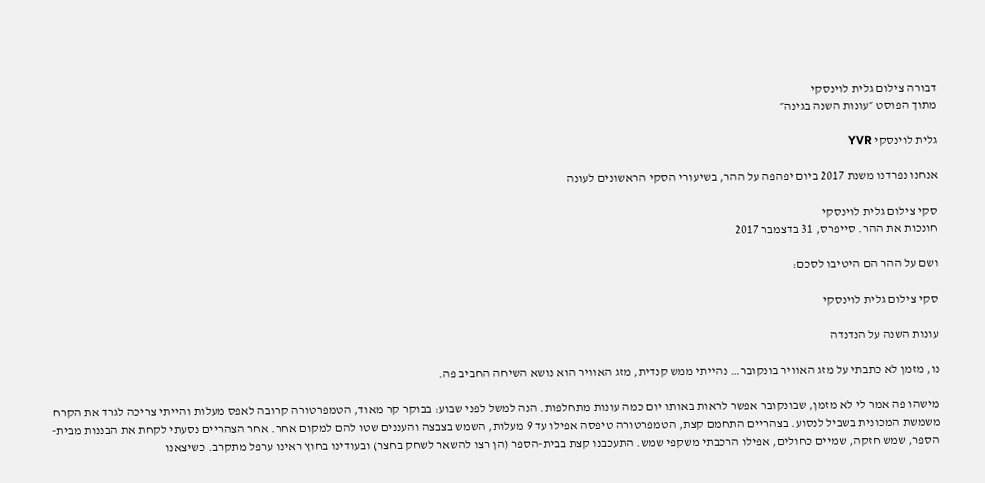דבורה צילום גלית לוינסקי
מתוך הפוסט ״עונות השנה בגינה״

גלית לוינסקי YVR

אנחנו נפרדנו משנת 2017 ביום יפהפה על ההר, בשיעורי הסקי הראשונים לעונה

סקי צילום גלית לוינסקי
חונכות את ההר. סייפרס, 31 בדצמבר 2017

ושם על ההר הם היטיבו לסכם:

סקי צילום גלית לוינסקי

עונות השנה על הנדנדה

נו, מזמן לא כתבתי על מזג האוויר בונקובר… נהייתי ממש קנדית, מזג האוויר הוא נושא השיחה החביב פה.

מישהו פה אמר לי לא מזמן, שבונקובר אפשר לראות באותו יום כמה עונות מתחלפות. הנה למשל לפני שבוע: בבוקר קר מאוד, הטמפרטורה קרובה לאפס מעלות והייתי צריכה לגרד את הקרח משמשת המכונית בשביל לנסוע. בצהריים התחמם קצת, הטמפרטורה טיפסה אפילו עד 9 מעלות, השמש בצבצה והעננים שטו להם למקום אחר. אחר הצהריים נסעתי לקחת את הבננות מבית-הספר, שמש חזקה, שמיים כחולים, אפילו הרכבתי משקפי שמש. התעכבנו קצת בבית-הספר (הן רצו להשאר לשחק בחצר) ובעודינו בחוץ ראינו ערפל מתקרב. כשיצאנו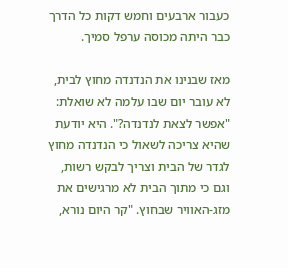כעבור ארבעים וחמש דקות כל הדרך כבר היתה מכוסה ערפל סמיך.

מאז שבנינו את הנדנדה מחוץ לבית, לא עובר יום שבו עלמה לא שואלת: "אפשר לצאת לנדנדה?". היא יודעת שהיא צריכה לשאול כי הנדנדה מחוץ לגדר של הבית וצריך לבקש רשות, וגם כי מתוך הבית לא מרגישים את מזג-האוויר שבחוץ. "קר היום נורא,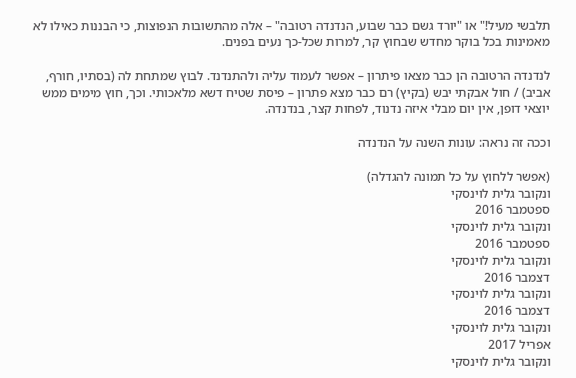תלבשי מעיל!" או "יורד גשם כבר שבוע, הנדנדה רטובה" – אלה מהתשובות הנפוצות, כי הבננות כאילו לא מאמינות בכל בוקר מחדש שבחוץ קר, למרות שכל-כך נעים בפנים.

לנדנדה הרטובה הן כבר מצאו פיתרון – אפשר לעמוד עליה ולהתנדנד. לבוץ שמתחת לה (בסתיו, חורף, אביב) / חול אבקתי יבש (בקיץ) רם כבר מצא פתרון – פיסת שטיח דשא מלאכותי. וכך, חוץ מימים ממש יוצאי דופן, אין יום מבלי איזה נדנוד, לפחות קצר, בנדנדה.

וככה זה נראה: עונות השנה על הנדנדה

(אפשר ללחוץ על כל תמונה להגדלה)
ונקובר גלית לוינסקי
ספטמבר 2016
ונקובר גלית לוינסקי
ספטמבר 2016
ונקובר גלית לוינסקי
דצמבר 2016
ונקובר גלית לוינסקי
דצמבר 2016
ונקובר גלית לוינסקי
אפריל 2017
ונקובר גלית לוינסקי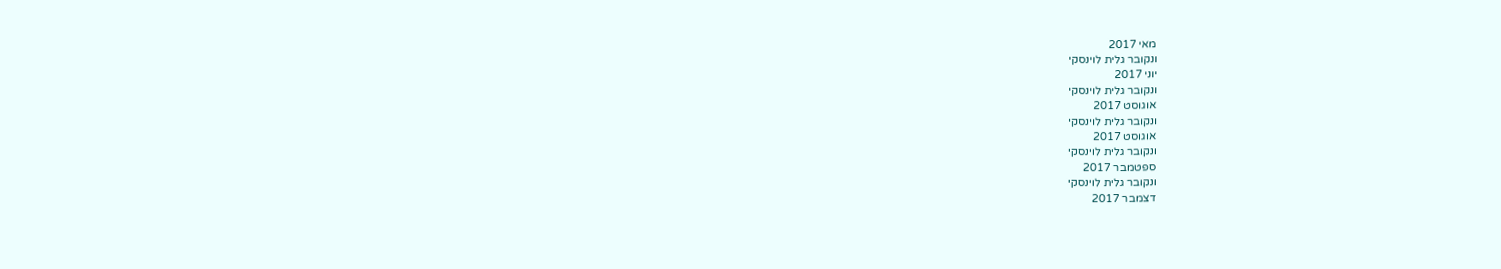מאי 2017
ונקובר גלית לוינסקי
יוני 2017
ונקובר גלית לוינסקי
אוגוסט 2017
ונקובר גלית לוינסקי
אוגוסט 2017
ונקובר גלית לוינסקי
ספטמבר 2017
ונקובר גלית לוינסקי
דצמבר 2017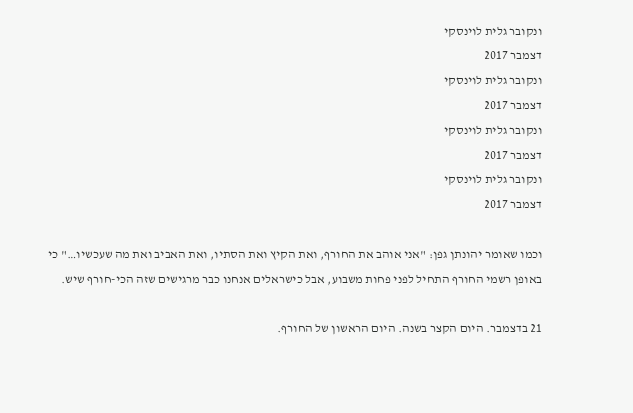ונקובר גלית לוינסקי
דצמבר 2017
ונקובר גלית לוינסקי
דצמבר 2017
ונקובר גלית לוינסקי
דצמבר 2017
ונקובר גלית לוינסקי
דצמבר 2017

וכמו שאומר יהונתן גפן: "אני אוהב את החורף, ואת הקיץ ואת הסתיו, ואת האביב ואת מה שעכשיו…" כי באופן רשמי החורף התחיל לפני פחות משבוע, אבל כישראלים אנחנו כבר מרגישים שזה הכי-חורף שיש.

21 בדצמבר. היום הקצר בשנה. היום הראשון של החורף.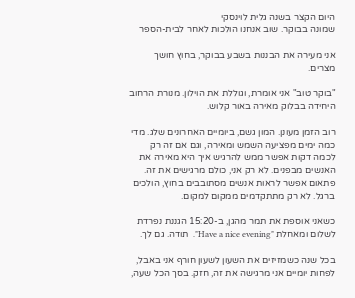היום הקצר בשנה גלית לוינסקי
שמונה בבוקר. שוב אנחנו הולכות לאחר לבית-הספר

אני מעירה את הבננות בשבע בבוקר, בחוץ חושך מצרים.

"בוקר טוב" אני אומרת, וגוללת את הוילון. מנורת הרחוב היחידה בבלוק מאירה באור קלוש.

רוב הזמן מעונן. המון גשם, ביומיים האחרונים שלג. מדי כמה ימים מפציעה השמש ומאירה, וגם אם זה רק לכמה דקות אפשר ממש להרגיש איך היא מאירה את האנשים מבפנים. לא רק אני, כולם מרגישים את זה. פתאום אפשר לראות אנשים מסתובבים בחוץ, הולכים ברגל. לא רק מתתקדמים ממקום למקום.

כשאני אוספת את תמר מהגן, ב-15:20 הגננת נפרדת לשלום ומאחלת "Have a nice evening".  תודה. גם לך.

בכל שנה כשמזיזים את השעון לשעון חורף אני באבל, לפחות יומיים אני מרגישה את זה, חזק. בסך הכל שעה,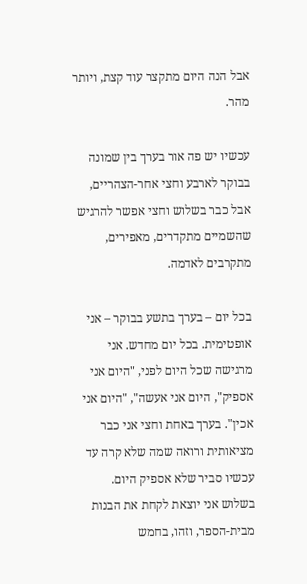אבל הנה היום מתקצר עוד קצת, ויותר מהר.

עכשיו יש פה אור בערך בין שמונה בבוקר לארבע וחצי אחר-הצהריים, אבל כבר בשלוש וחצי אפשר להרגיש שהשמיים מתקדרים, מאפירים, מתקרבים לאדמה.

בכל יום – בערך בתשע בבוקר – אני אופטימית. בכל יום מחדש. אני מרגישה שכל היום לפני, "היום אני אספיק", היום אני אעשה", "היום אני אכין". בערך באחת וחצי אני כבר מציאותית ורואה שמה שלא קרה עד עכשיו סביר שלא אספיק היום. בשלוש אני יוצאת לקחת את הבנות מבית-הספר, וזהו, בחמש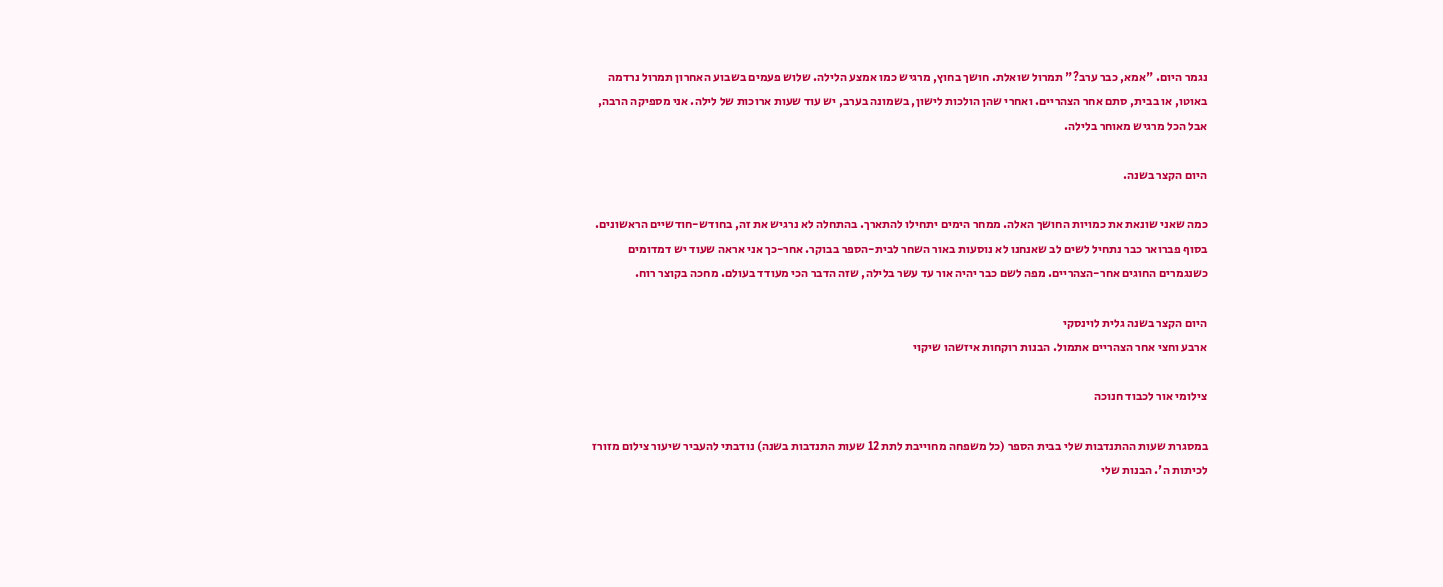נגמר היום. "אמא, כבר ערב?" תמרול שואלת. חושך בחוץ, מרגיש כמו אמצע הלילה. שלוש פעמים בשבוע האחרון תמרול נרדמה באוטו, או בבית, סתם אחר הצהריים. ואחרי שהן הולכות לישון, בשמונה בערב, יש עוד שעות ארוכות של לילה. אני מספיקה הרבה, אבל הכל מרגיש מאוחר בלילה.

היום הקצר בשנה.

כמה שאני שונאת את כמויות החושך האלה. ממחר הימים יתחילו להתארך. בהתחלה לא נרגיש את זה, בחודש-חודשיים הראשונים. בסוף פברואר כבר נתחיל לשים לב שאנחנו לא נוסעות באור השחר לבית-הספר בבוקר. אחר-כך אני אראה שעוד יש דמדומים כשנגמרים החוגים אחר-הצהריים. מפה לשם כבר יהיה אור עד עשר בלילה, שזה הדבר הכי מעודד בעולם. מחכה בקוצר רוח.

היום הקצר בשנה גלית לוינסקי
ארבע וחצי אחר הצהריים אתמול. הבנות רוקחות איזשהו שיקוי

צילומי אור לכבוד חנוכה

במסגרת שעות ההתנדבות שלי בבית הספר (כל משפחה מחוייבת לתת 12 שעות התנדבות בשנה) נודבתי להעביר שיעור צילום מזורז לכיתות ה'. הבנות שלי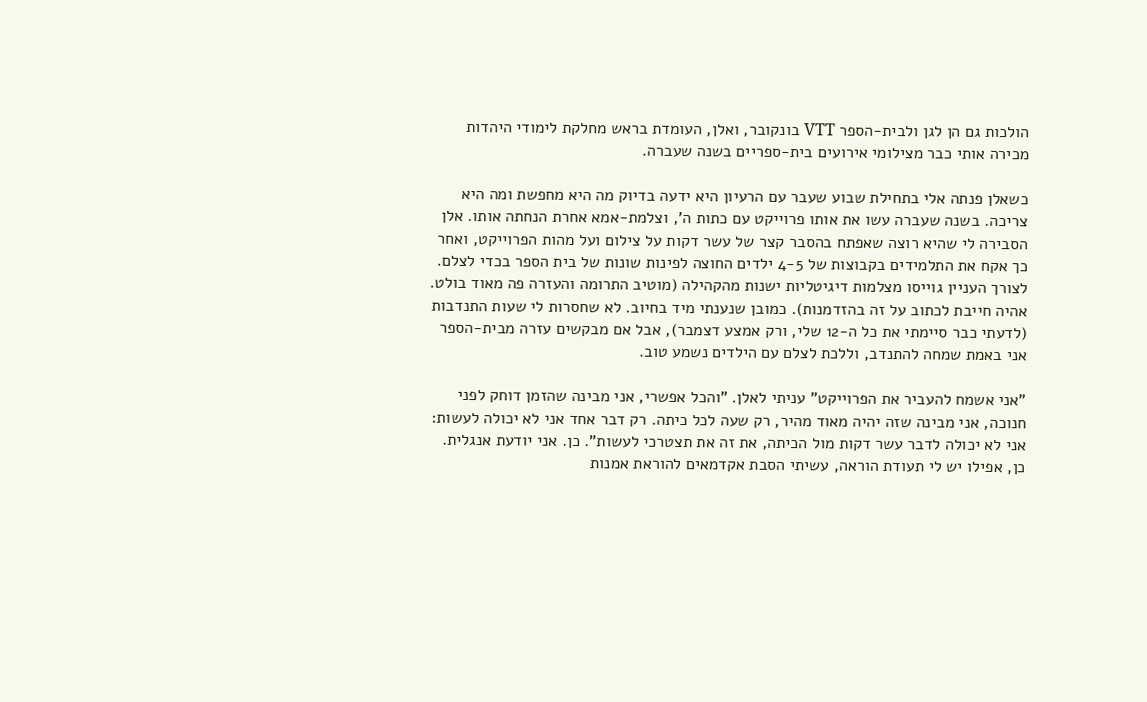הולכות גם הן לגן ולבית-הספר VTT בונקובר, ואלן, העומדת בראש מחלקת לימודי היהדות מכירה אותי כבר מצילומי אירועים בית-ספריים בשנה שעברה.

כשאלן פנתה אלי בתחילת שבוע שעבר עם הרעיון היא ידעה בדיוק מה היא מחפשת ומה היא צריכה. בשנה שעברה עשו את אותו פרוייקט עם כתות ה', וצלמת-אמא אחרת הנחתה אותו. אלן הסבירה לי שהיא רוצה שאפתח בהסבר קצר של עשר דקות על צילום ועל מהות הפרוייקט, ואחר כך אקח את התלמידים בקבוצות של 4-5 ילדים החוצה לפינות שונות של בית הספר בכדי לצלם. לצורך העניין גוייסו מצלמות דיגיטליות ישנות מהקהילה (מוטיב התרומה והעזרה פה מאוד בולט. אהיה חייבת לכתוב על זה בהזדמנות). כמובן שנענתי מיד בחיוב. לא שחסרות לי שעות התנדבות (לדעתי כבר סיימתי את כל ה-12 שלי, ורק אמצע דצמבר), אבל אם מבקשים עזרה מבית-הספר אני באמת שמחה להתנדב, וללכת לצלם עם הילדים נשמע טוב.

"אני אשמח להעביר את הפרוייקט" עניתי לאלן. "והכל אפשרי, אני מבינה שהזמן דוחק לפני חנוכה, אני מבינה שזה יהיה מאוד מהיר, רק שעה לכל כיתה. רק דבר אחד אני לא יכולה לעשות: אני לא יכולה לדבר עשר דקות מול הכיתה, את זה את תצטרכי לעשות". כן. אני יודעת אנגלית. כן, אפילו יש לי תעודת הוראה, עשיתי הסבת אקדמאים להוראת אמנות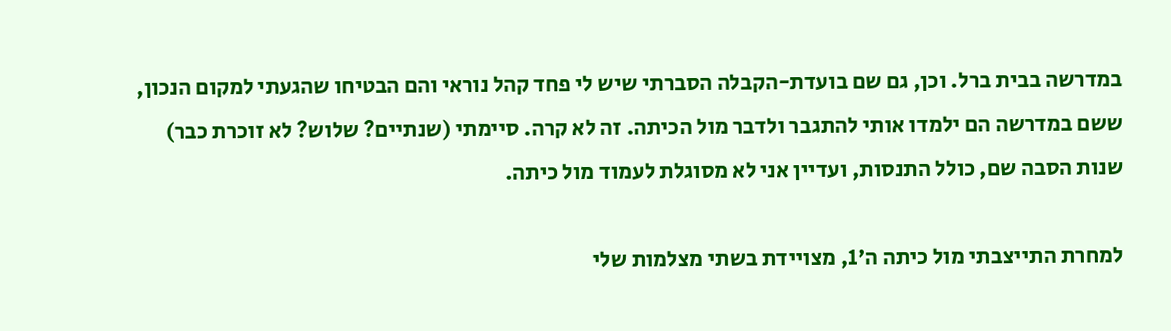במדרשה בבית ברל. וכן, גם שם בועדת-הקבלה הסברתי שיש לי פחד קהל נוראי והם הבטיחו שהגעתי למקום הנכון, ששם במדרשה הם ילמדו אותי להתגבר ולדבר מול הכיתה. זה לא קרה. סיימתי (שנתיים? שלוש? לא זוכרת כבר) שנות הסבה שם, כולל התנסות, ועדיין אני לא מסוגלת לעמוד מול כיתה.

למחרת התייצבתי מול כיתה ה'1, מצויידת בשתי מצלמות שלי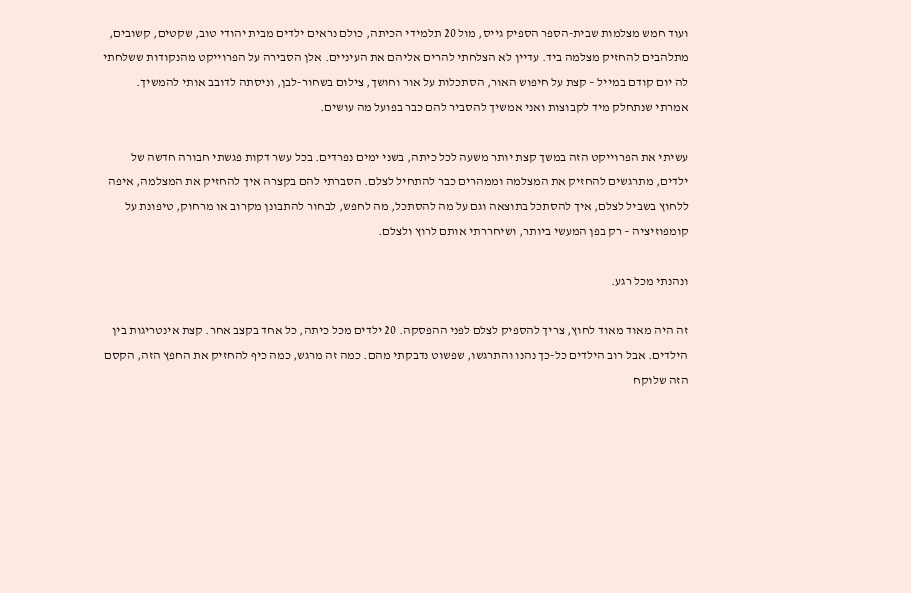ועוד חמש מצלמות שבית-הספר הספיק גייס, מול 20 תלמידי הכיתה, כולם נראים ילדים מבית יהודי טוב, שקטים, קשובים, מתלהבים להחזיק מצלמה ביד. עדיין לא הצלחתי להרים אליהם את העיניים. אלן הסבירה על הפרוייקט מהנקודות ששלחתי לה יום קודם במייל – קצת על חיפוש האור, הסתכלות על אור וחושך, צילום בשחור-לבן, וניסתה לדובב אותי להמשיך. אמרתי שנתחלק מיד לקבוצות ואני אמשיך להסביר להם כבר בפועל מה עושים.

עשיתי את הפרוייקט הזה במשך קצת יותר משעה לכל כיתה, בשני ימים נפרדים. בכל עשר דקות פגשתי חבורה חדשה של ילדים, מתרגשים להחזיק את המצלמה וממהרים כבר להתחיל לצלם. הסברתי להם בקצרה איך להחזיק את המצלמה, איפה ללחוץ בשביל לצלם, איך להסתכל בתוצאה וגם על מה להסתכל, מה לחפש, לבחור להתבונן מקרוב או מרחוק, טיפונת על קומפוזיציה – רק בפן המעשי ביותר, ושיחררתי אותם לרוץ ולצלם.

ונהנתי מכל רגע.

זה היה מאוד מאוד לחוץ, צריך להספיק לצלם לפני ההפסקה. 20 ילדים מכל כיתה, כל אחד בקצב אחר. קצת אינטריגות בין הילדים. אבל רוב הילדים כל-כך נהנו והתרגשו, שפשוט נדבקתי מהם. כמה זה מרגש, כמה כיף להחזיק את החפץ הזה, הקסם הזה שלוקח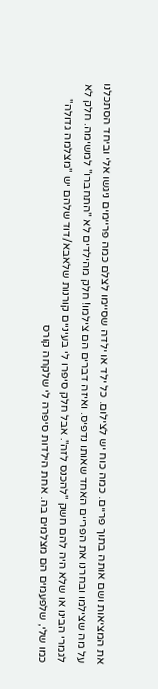את המציאות ושם אותה בתוך פריים. כמה כוח יש לצילום. כל ילד או ילדה שסיימו לצלם כמה פריימים ניגשו אלי וביחד הסתכלנו על מה שצילמו ובחרנו את הפריים האחד שאותו נדפיס. ואיזה דברים הם צילמו! חלק מהילדים לא "התחברו" למשימה. חלק לא לגמרי הבינו או שלא היה להם חשק "להכנס לזה". אבל חלק סיפרו לי בעיניים קורנות שלאבא/דוד שלהם יש "מצלמה גדולה" כמו שלי, שלפעמים הם מצלמים בה. אחת הילדות סיפרה לי שלקחה קורס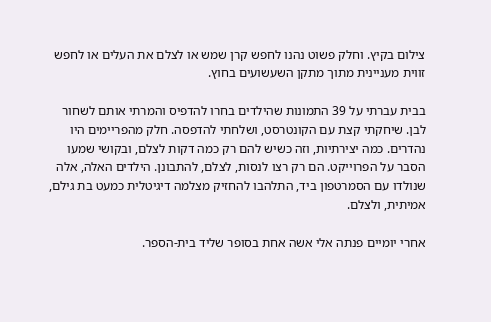צילום בקיץ. וחלק פשוט נהנו לחפש קרן שמש או לצלם את העלים או לחפש זווית מעניינית מתוך מתקן השעשועים בחוץ.

בבית עברתי על 39 התמונות שהילדים בחרו להדפיס והמרתי אותם לשחור לבן. שיחקתי קצת עם הקונטרסט, ושלחתי להדפסה. חלק מהפריימים היו נהדרים. כמה יצירתיות, וזה כשיש להם רק כמה דקות לצלם, ובקושי שמעו הסבר על הפרוייקט. הם רק רצו לנסות, לצלם, להתבונן. הילדים האלה, אלה שנולדו עם הסמרטפון ביד, התלהבו להחזיק מצלמה דיגיטלית כמעט בת גילם, אמיתית, ולצלם.

אחרי יומיים פנתה אלי אשה אחת בסופר שליד בית-הספר.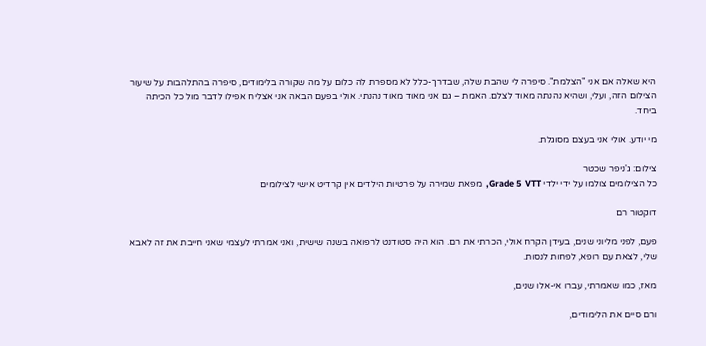היא שאלה אם אני "הצלמת". סיפרה לי שהבת שלה, שבדרך-כלל לא מספרת לה כלום על מה שקורה בלימודים, סיפרה בהתלהבות על שיעור הצילום הזה, ועלי, ושהיא נהנתה מאוד לצלם. האמת – גם אני מאוד מאוד נהנתי. אולי בפעם הבאה אני אצליח אפילו לדבר מול כל הכיתה ביחד.

מי יודע. אולי אני בעצם מסוגלת.

צילום: ג'ניפר שכטר
כל הצילומים צולמו על ידי ילדי Grade 5  VTT,  מפאת שמירה על פרטיות הילדים אין קרדיט אישי לצילומים

דוקטור רם

פעם, לפני מליוני שנים, בעידן הקרח אולי, הכרתי את רם. הוא היה סטודנט לרפואה בשנה שישית, ואני אמרתי לעצמי שאני חייבת את זה לאבא שלי, לצאת עם רופא, לפחות לנסות.

מאז, כמו שאמרתי, עברו אי-אלו שנים,

ורם סיים את הלימודים,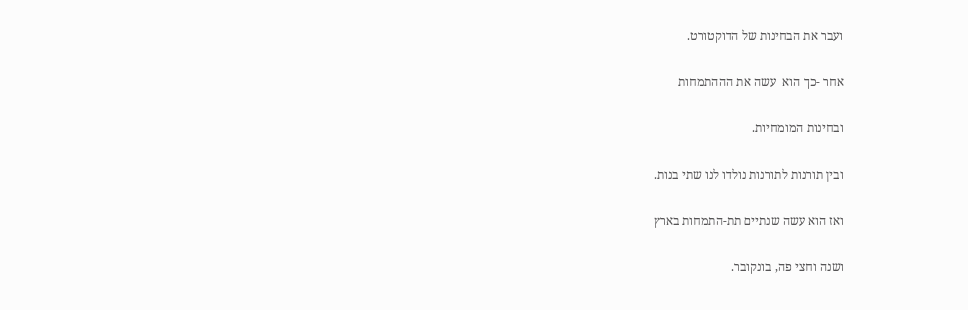ועבר את הבחינות של הדוקטורט.

אחר -כך הוא  עשה את הההתמחות

ובחינות המומחיות.

ובין תורנות לתורנות נולדו לנו שתי בנות.

ואז הוא עשה שנתיים תת-התמחות בארץ

ושנה וחצי פה, בונקובר.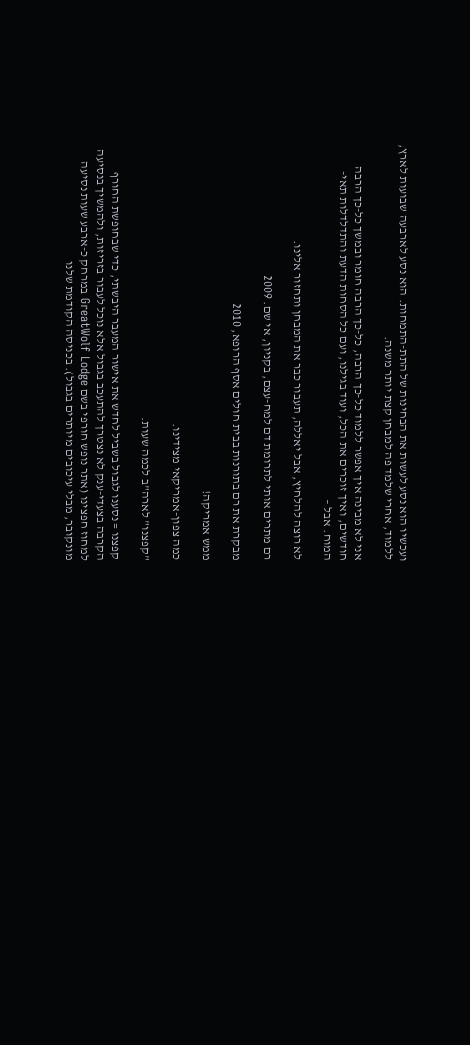ועכשיו הוא נסע לעשות את הבחינות של התת-התמחות. הוא נסע לארבעה שבועות לארץ, ללמוד, אחרי שלמד פה למבחן קצת יותר משנה.

אני לא מבינה איך אפשר ללמוד כל-כך הרבה, כל-כך הרבה חומר ובמשך כל-כך הרבה חודשים, ואיך זוכרים את הכל, ועוד בגילנו, ועם כל הסחות הדעת והתדלדלות תאי-המוח. אבל –

לא רוצה להלחיץ, אבל יאללה, תעבור כבר את המבחן ותחזור אלינו.

רם מתרים אותי לתרומת דם למח-עצם, בקניון, אי שם. 2009

מבקרת את רם בתורנות בבית חולים אסף הרופא, 2010

ממש אמריקה!

כמה צפון-אמריקאי מצידינו.

"קפצנו" לארה"ב לכמה שעות.

קפצנו = נסענו לגבול בשביל לחדש את אישור המעבר היבשתי, כדי שבחופשת החורף הקרבה בצעדי-ענק לא נצטרך להתעכב בגבול אלא נוכל לעבור בזריזות, ולהמשיך בנסיעה למחוז חפצינו (אתר נופש חורפי בשם GreatWolf Lodge במרחק כ-ארבע שעות נסיעה מונקובר, מבלי עיכובים מיותרים בגבול). בכניסה הקודמת שלנו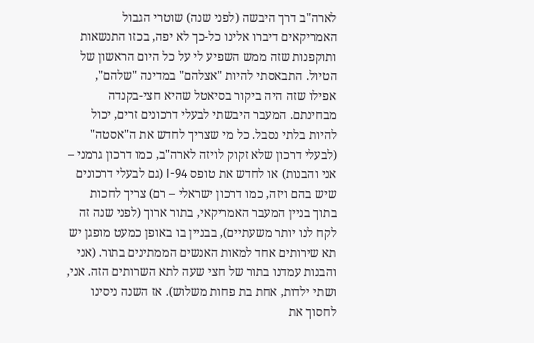לארה"ב דרך היבשה (לפני שנה) שוטרי הגבול האמריקאים דיברו אלינו כל-כך לא יפה, בכזו התנשאות ותוקפנות שזה ממש השפיע לי על כל היום הראשון של הטיול. התבאסתי להיות "אצלהם" במדינה "שלהם", אפילו שזה היה ביקור בסיאטל שהיא חצי-בקנדה מבחינתם. המעבר היבשתי לבעלי דרכונים זרים, יכול להיות בלתי נסבל. כל מי שצריך לחדש את ה"אסטה" (לבעלי דרכון שלא זקוק לויזה לארה"ב, כמו דרכון גרמני – אני והבנות) או לחדש את טופס I-94 (גם לבעלי דרכונים שיש בהם ויזה, כמו דרכון ישראלי – רם) צריך לחכות בתוך בניין המעבר האמריקאי, בתור ארוך (לפני שנה זה לקח לנו יותר משעתיים), בבניין בו באופן כמעט מופגן יש תא שירותים אחד למאות האנשים הממתינים בתור. (אני והבנות עמדנו בתור של חצי שעה לתא השרותים הזה. אני, ושתי ילדות, אחת בת פחות משלוש). אז השנה ניסינו לחסוך את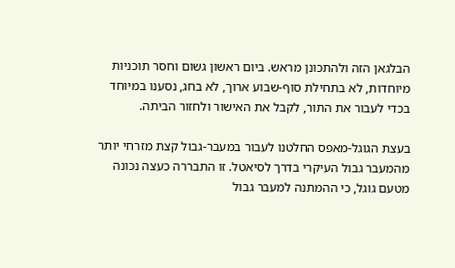הבלגאן הזה ולהתכונן מראש. ביום ראשון גשום וחסר תוכניות מיוחדות, לא בתחילת סוף-שבוע ארוך, לא בחג, נסענו במיוחד בכדי לעבור את התור, לקבל את האישור ולחזור הביתה.

בעצת הגוגל-מאפס החלטנו לעבור במעבר-גבול קצת מזרחי יותר מהמעבר גבול העיקרי בדרך לסיאטל. זו התבררה כעצה נכונה מטעם גוגל, כי ההמתנה למעבר גבול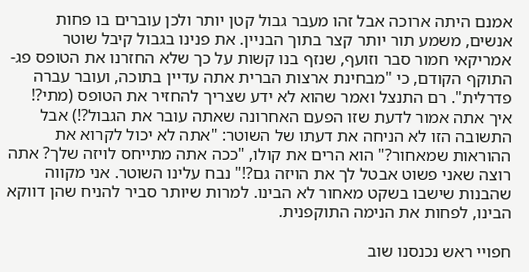אמנם היתה ארוכה אבל זהו מעבר גבול קטן יותר ולכן עוברים בו פחות אנשים, משמע תור יותר קצר בתוך הבניין. את פנינו בגבול קיבל שוטר אמריקאי חמור סבר וזועף, שנזף בנו קשות על כך שלא החזרנו את הטופס פג-התוקף הקודם, כי "מבחינת ארצות הברית אתה עדיין בתוכה, ועובר עברה פדרלית". רם התנצל ואמר שהוא לא ידע שצריך להחזיר את הטופס (מתי?! איך אתה אמור לדעת שזו הפעם האחרונה שאתה עובר את הגבול?!) אבל התשובה הזו לא הניחה את דעתו של השוטר: "אתה לא יכול לקרוא את ההוראות שמאחור?" הוא הרים את קולו, "ככה אתה מתייחס לויזה שלך? אתה רוצה שאני פשוט אבטל לך את הויזה גם?!" נבח עלינו השוטר. אני מקווה שהבנות שישבו בשקט מאחור לא הבינו. למרות שיותר סביר להניח שהן דווקא הבינו, לפחות את הנימה התוקפנית.

חפויי ראש נכנסנו שוב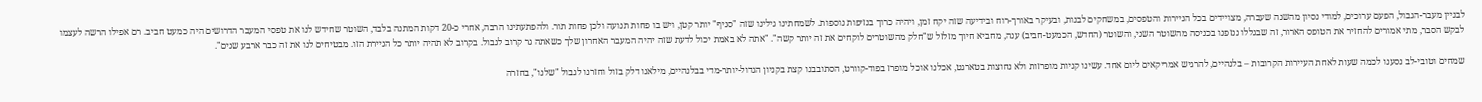לבניין מעבר-הגבול, הפעם ערוכים, למודי נסיון מהשנה שעברה, מצויידים בכל הניירות והטפסים, במשחקים לבנות, ובעיקר באורך-רוח ובידיעה שזה יקח זמן, ויהיה כרוך בנזיפות נוספות. לשמחתינו גילינו שזה "סניף" יותר קטן, ויש בו פחות תנועה ולכן פחות תור. ולהפתעתינו הרבה, אחרי כ-20 דקות המתנה בלבד, השוטר שחידש לנו את טפסי המעבר הדרושים היה כמעט חביב. רם אפילו הרשה לעצמו לבקש הסבר, מתי אמורים להחזיר את הטופס הארור, זה שבגללו ננזפנו בכניסה מהשוטר השני, והשוטר (החדש, הכמעט-חביב) ענה, מחביא חיוך מזלזל ש"חלק מהשוטרים לוקחים את זה יותר קשה". "אתה לא באמת יכול לדעת שזה יהיה המעבר האחרון שלך כשאתה גר קרוב לגבול. בקרוב לא תהיה יותר כל הניירת הזו. מבטיחים לנו את זה כבר ארבע שנים".

שמחים וטובי-לב נסענו לכמה שעות לאחת העיירות הקרובות – בלנהיים, להרגיש אמריקאים ליום אחד. עשינו קניות מופרזות ולא נחוצות בטארגט, אכלנו אוכל מופרז בפוד-קוורט, הסתובבנו קצת בקניון הגדול-יותר-מדי בבלנהיים, מילאנו דלק בזול וחזרנו לגבול "שלנו", בחזרה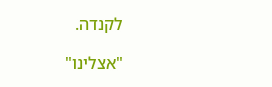לקנדה.

"אצלינו"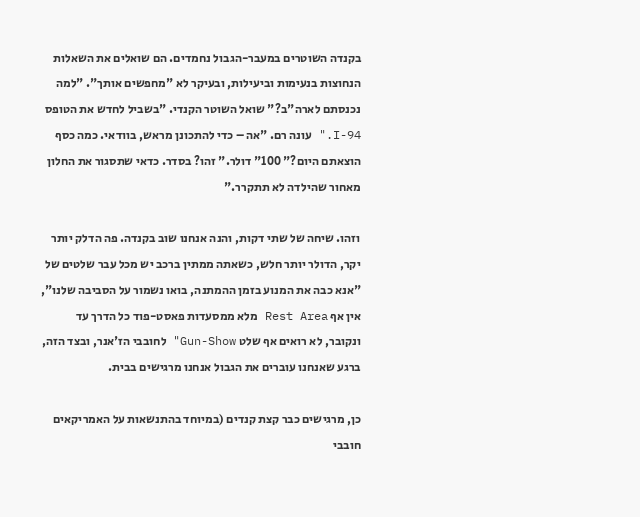בקנדה השוטרים במעבר-הגבול נחמדים. הם שואלים את השאלות הנחוצות בנעימות וביעילות, ובעיקר לא "מחפשים אותך". "למה נכנסתם לארה"ב?" שואל השוטר הקנדי. "בשביל לחדש את הטופס I-94." עונה רם. "אה – כדי להתכונן מראש, בוודאי. כמה כסף הוצאתם היום?" 100" דולר." זהו? בסדר. כדאי שתסגור את החלון מאחור שהילדה לא תתקרר."

וזהו. שיחה של שתי דקות, והנה אנחנו שוב בקנדה. פה הדלק יותר יקר, הדולר יותר חלש, כשאתה ממתין ברכב יש מכל עבר שלטים של "אנא כבה את המנוע בזמן ההמתנה, בואו נשמור על הסביבה שלנו", אין אף Rest Area מלא ממסעדות פאסט-פוד כל הדרך עד ונקובר, לא רואים אף שלט Gun-Show" לחובבי הז'אנר, ובצד הזה, ברגע שאנחנו עוברים את הגבול אנחנו מרגישים בבית.

כן, מרגישים כבר קצת קנדים (במיוחד בהתנשאות על האמריקאים חובבי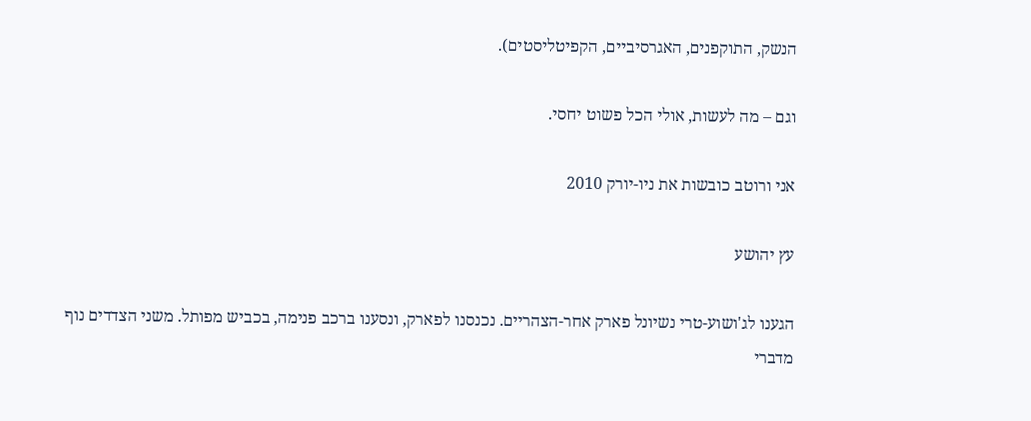הנשק, התוקפנים, האגרסיביים, הקפיטליסטים).

וגם – מה לעשות, אולי הכל פשוט יחסי.

אני ורוטב כובשות את ניו-יורק 2010

עץ יהושע

הגענו לג'ושוע-טרי נשיונל פארק אחר-הצהריים. נכנסנו לפארק, ונסענו ברכב פנימה, בכביש מפותל. משני הצדדים נוף מדברי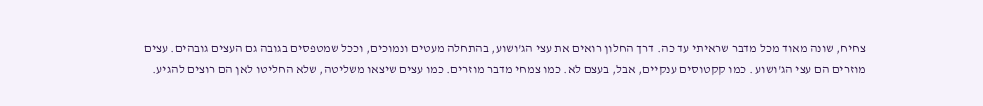צחיח, שונה מאוד מכל מדבר שראיתי עד כה. דרך החלון רואים את עצי הג'ושוע, בהתחלה מעטים ונמוכים, וככל שמטפסים בגובה גם העצים גובהים. עצים מוזרים הם עצי הג'ושוע . כמו קקטוסים ענקיים, אבל, בעצם לא. כמו צמחי מדבר מוזרים. כמו עצים שיצאו משליטה, שלא החליטו לאן הם רוצים להגיע.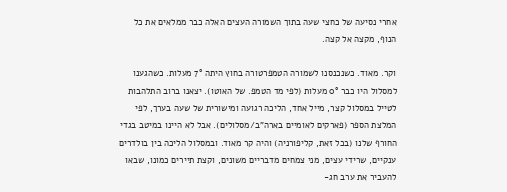אחרי נסיעה של כחצי שעה בתוך השמורה העצים האלה כבר ממלאים את כל הנוף, מקצה אל קצה.

וקר. מאוד. כשנכנסנו לשמורה הטמפרטורה בחוץ היתה 7° מעלות. כשהגענו למסלול היו כבר 0° מעלות (לפי מד הטמפ. של האוטו). יצאנו ברוב התלהבות לטייל במסלול קצר, מייל אחד, הליכה רגועה ומישורית של שעה בערך, לפי המלצת הספר (פארקים לאומיים בארה"ב/מסלולים). אבל לא היינו במיטב בגדי החורף שלנו (בכל זאת, קליפורניה) והיה קר מאוד. ובמסלול הליכה בין בולדרים ענקיים, שרידי עצים, מני צמחים מדבריים משונים, וקצת תיירים כמונו, שבאו להעביר את ערב חג-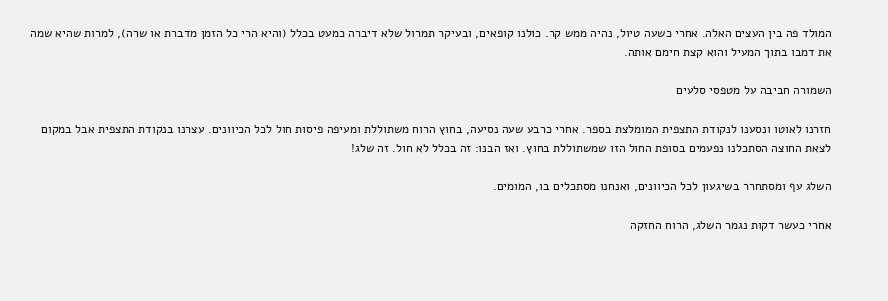המולד פה בין העצים האלה. אחרי כשעה טיול, נהיה ממש קר. כולנו קופאים, ובעיקר תמרול שלא דיברה כמעט בכלל (והיא הרי כל הזמן מדברת או שרה), למרות שהיא שמה את דמבו בתוך המעיל והוא קצת חימם אותה.

השמורה חביבה על מטפסי סלעים

חזרנו לאוטו ונסענו לנקודת התצפית המומלצת בספר. אחרי כרבע שעה נסיעה, בחוץ הרוח משתוללת ומעיפה פיסות חול לכל הכיוונים. עצרנו בנקודת התצפית אבל במקום לצאת החוצה הסתכלנו נפעמים בסופת החול הזו שמשתוללת בחוץ. ואז הבנו: זה בכלל לא חול. זה שלג!

השלג עף ומסתחרר בשיגעון לכל הכיוונים, ואנחנו מסתכלים בו, המומים.

אחרי כעשר דקות נגמר השלג, הרוח החזקה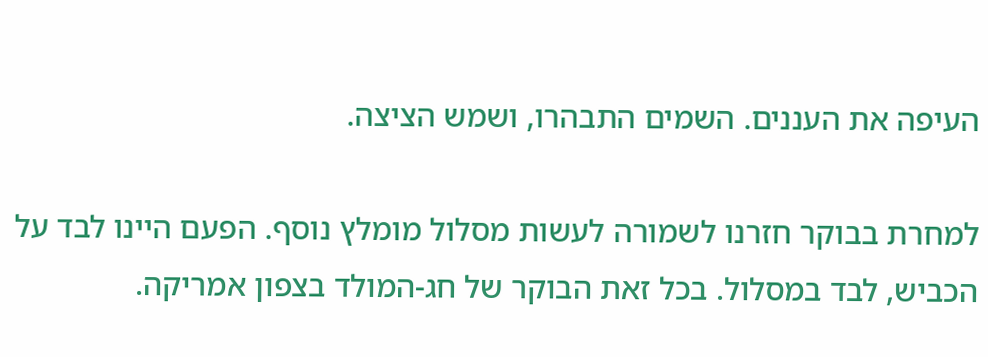העיפה את העננים. השמים התבהרו, ושמש הציצה.

למחרת בבוקר חזרנו לשמורה לעשות מסלול מומלץ נוסף. הפעם היינו לבד על הכביש, לבד במסלול. בכל זאת הבוקר של חג-המולד בצפון אמריקה.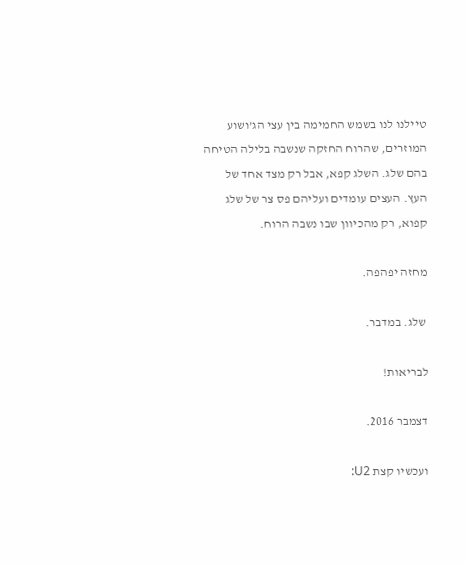טיילנו לנו בשמש החמימה בין עצי הג'ושוע המוזרים, שהרוח החזקה שנשבה בלילה הטיחה בהם שלג. השלג קפא, אבל רק מצד אחד של העץ. העצים עומדים ועליהם פס צר של שלג קפוא, רק מהכיוון שבו נשבה הרוח.

מחזה יפהפה.

 שלג. במדבר.

לבריאות!

דצמבר 2016.

ועכשיו קצת U2: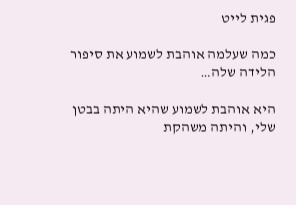פגית לייט

כמה שעלמה אוהבת לשמוע את סיפור הלידה שלה…

היא אוהבת לשמוע שהיא היתה בבטן שלי, והיתה משהקת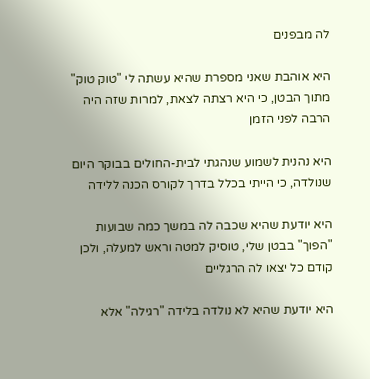לה מבפנים

היא אוהבת שאני מספרת שהיא עשתה לי "טוק טוק" מתוך הבטן, כי היא רצתה לצאת, למרות שזה היה הרבה לפני הזמן

היא נהנית לשמוע שנהגתי לבית-החולים בבוקר היום שנולדה, כי הייתי בכלל בדרך לקורס הכנה ללידה

היא יודעת שהיא שכבה לה במשך כמה שבועות "הפוך" בבטן שלי, טוסיק למטה וראש למעלה, ולכן קודם כל יצאו לה הרגליים

היא יודעת שהיא לא נולדה בלידה "רגילה" אלא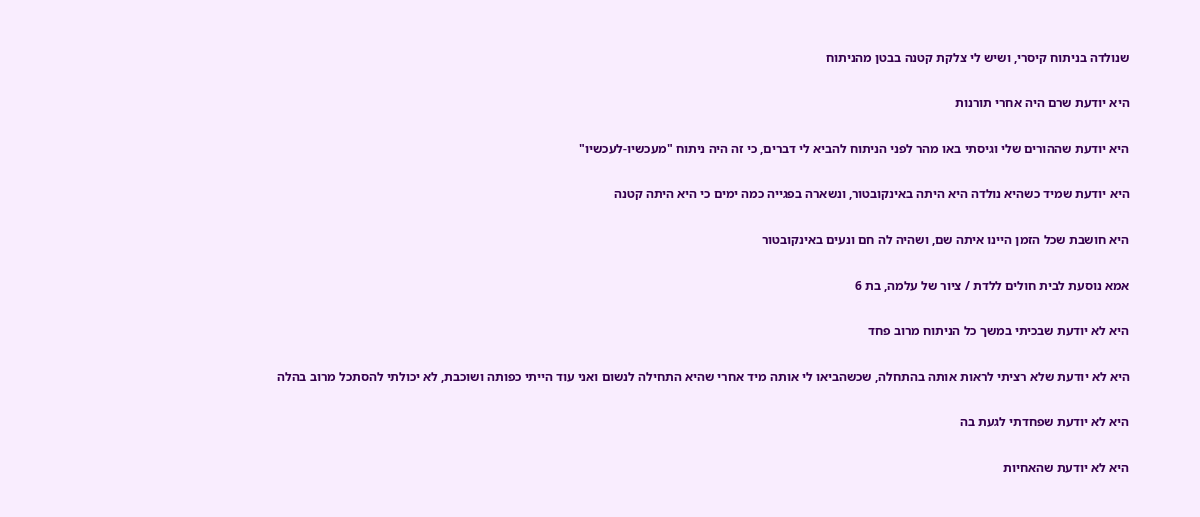שנולדה בניתוח קיסרי, ושיש לי צלקת קטנה בבטן מהניתוח

היא יודעת שרם היה אחרי תורנות

היא יודעת שההורים שלי וגיסתי באו מהר לפני הניתוח להביא לי דברים, כי זה היה ניתוח "מעכשיו-לעכשיו"

היא יודעת שמיד כשהיא נולדה היא היתה באינקובטור, ונשארה בפגייה כמה ימים כי היא היתה קטנה

היא חושבת שכל הזמן היינו איתה שם, ושהיה לה חם ונעים באינקובטור

אמא נוסעת לבית חולים ללדת / ציור של עלמה, בת 6

היא לא יודעת שבכיתי במשך כל הניתוח מרוב פחד

היא לא יודעת שלא רציתי לראות אותה בהתחלה, שכשהביאו לי אותה מיד אחרי שהיא התחילה לנשום ואני עוד הייתי כפותה ושוכבת, לא יכולתי להסתכל מרוב בהלה

היא לא יודעת שפחדתי לגעת בה

היא לא יודעת שהאחיות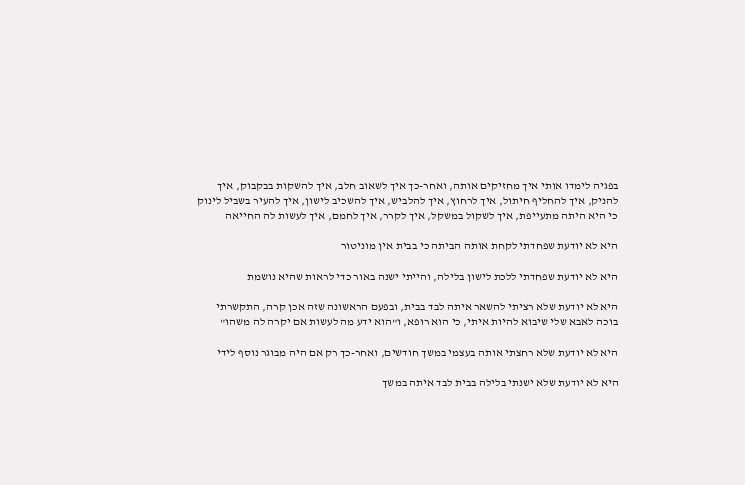בפגיה לימדו אותי איך מחזיקים אותה, ואחר-כך איך לשאוב חלב, איך להשקות בבקבוק, איך להניק, איך להחליף חיתול, איך לרחוץ, איך להלביש, איך להשכיב לישון, איך להעיר בשביל לינוק כי היא היתה מתעייפת, איך לשקול במשקל, איך לקרר, איך לחמם, איך לעשות לה החייאה

היא לא יודעת שפחדתי לקחת אותה הביתה כי בבית אין מוניטור

היא לא יודעת שפחדתי ללכת לישון בלילה, והייתי ישנה באור כדי לראות שהיא נושמת

היא לא יודעת שלא רציתי להשאר איתה לבד בבית, ובפעם הראשונה שזה אכן קרה, התקשרתי בוכה לאבא שלי שיבוא להיות איתי, כי הוא רופא, ו"הוא ידע מה לעשות אם יקרה לה משהו"

היא לא יודעת שלא רחצתי אותה בעצמי במשך חודשים, ואחר-כך רק אם היה מבוגר נוסף לידי

היא לא יודעת שלא ישנתי בלילה בבית לבד איתה במשך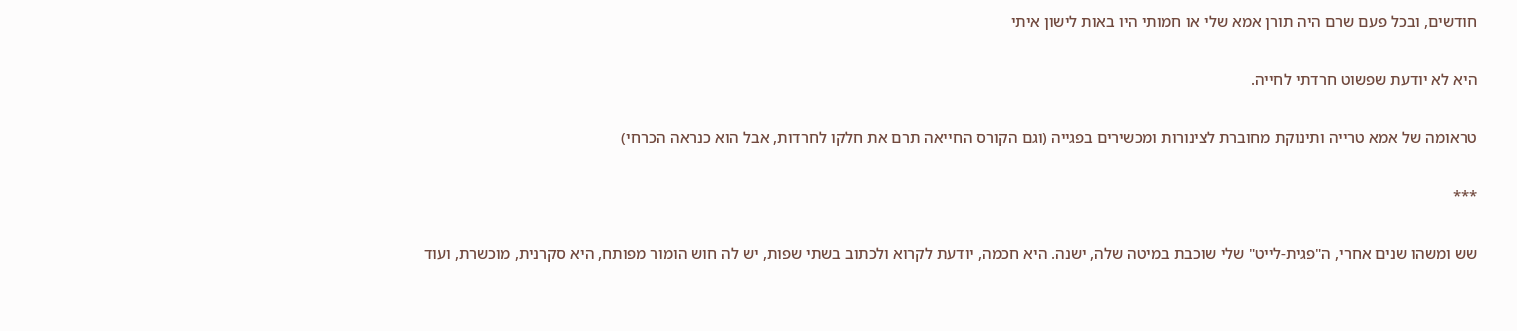חודשים, ובכל פעם שרם היה תורן אמא שלי או חמותי היו באות לישון איתי

היא לא יודעת שפשוט חרדתי לחייה.

טראומה של אמא טרייה ותינוקת מחוברת לצינורות ומכשירים בפגייה (וגם הקורס החייאה תרם את חלקו לחרדות, אבל הוא כנראה הכרחי)

***

שש ומשהו שנים אחרי, ה"פגית-לייט" שלי שוכבת במיטה שלה, ישנה. היא חכמה, יודעת לקרוא ולכתוב בשתי שפות, יש לה חוש הומור מפותח, היא סקרנית, מוכשרת, ועוד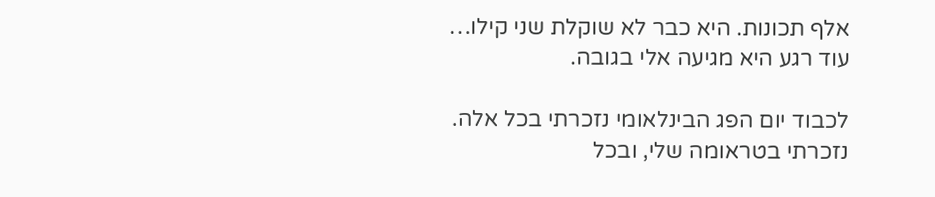אלף תכונות. היא כבר לא שוקלת שני קילו… עוד רגע היא מגיעה אלי בגובה.

לכבוד יום הפג הבינלאומי נזכרתי בכל אלה. נזכרתי בטראומה שלי, ובכל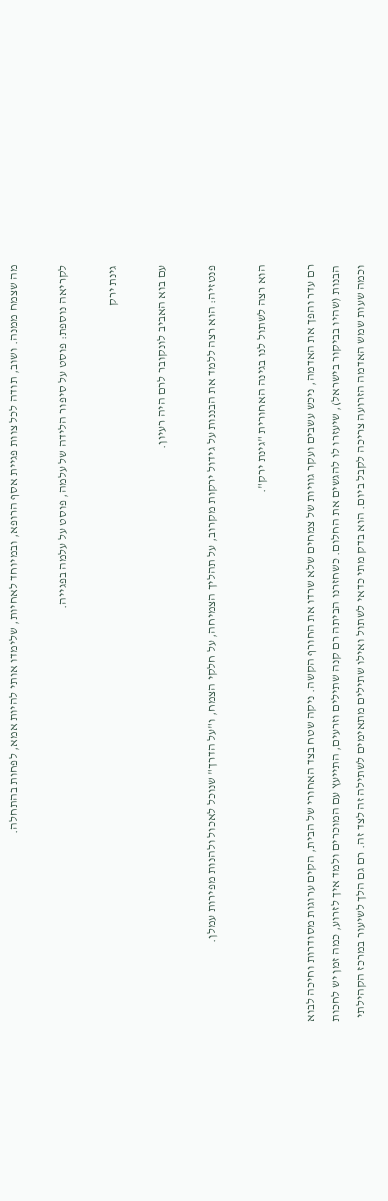מה שצמח ממנה. ושוב, תודה לכל צוות פגיית אסף הרופא, ובמיוחד לאחיות, שלימדו אותי להיות אמא, לפחות בהתחלה.

לקריאה נוספת: פוסט על סיפור הלידה של עלמה, פוסט על עלמה בפגייה.

גינת ירק

עם בוא האביב לונקובר לרם היה רעיון.

פנטזיה: הוא רצה ללמד את הבננות על גידול ירקות מקרוב, על תהליך הצמיחה, על חלקי הצמח, ו"על הדרך" שנוכל לאכול ולהנות מפירות עמלן.

הוא רצה לשתול לנו בגינה האחורית "גינת ירק".

רם עדר והפך את האדמה, ניכש עשבים ועקר גוויות של צמחים שלא שרדו את החורף הקשה. ניקה שטח בצד האחורי של הבית, הקים ערוגות מסודרות וחיכה לבוא הבנות (שהיו בביקור בישראל), שיעזרו לו להגשים את החלום. כשחזרנו הביתה רם קנה שתילים וזרעים, התייעץ עם המוכרים ולמד איך לזרוע, כמה זמן יש לחכות  וכמה שעות שמש האדמה הזרועה צריכה לקבל ביום. הוא בדק מתי כדאי לשתול ואילו שתילים מתאימים לשתילה זה לצד זה. רם גם הלך לשיעור במרכז הקהילתי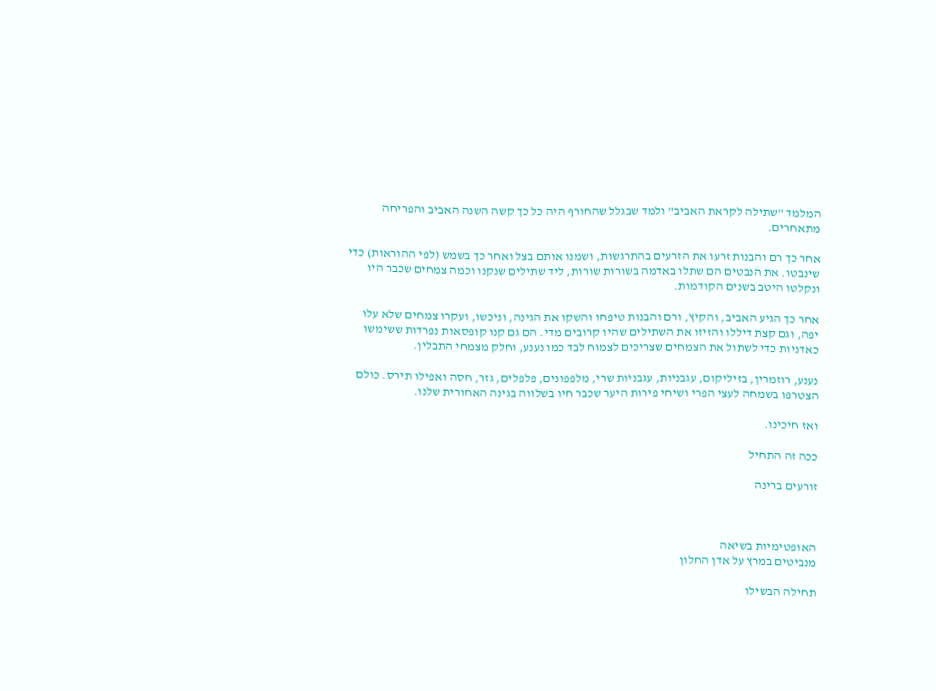המלמד "שתילה לקראת האביב" ולמד שבגלל שהחורף היה כל כך קשה השנה האביב והפריחה מתאחרים.

אחר כך רם והבנות זרעו את הזרעים בהתרגשות, ושמנו אותם בצל ואחר כך בשמש (לפי ההוראות) כדי שינבטו. את הנבטים הם שתלו באדמה בשורות שורות, ליד שתילים שנקנו וכמה צמחים שכבר היו ונקלטו היטב בשנים הקודמות.

אחר כך הגיע האביב, והקיץ, ורם והבנות טיפחו והשקו את הגינה, וניכשו, ועקרו צמחים שלא עלו יפה, וגם קצת דיללו והזיזו את השתילים שהיו קרובים מדי. הם גם קנו קופסאות נפרדות ששימשו כאדניות כדי לשתול את הצמחים שצריכים לצמוח לבד כמו נענע, וחלק מצמחי התבלין.

נענע, רוזמרין, בזיליקום, עגבניות, עגבניות שרי, מלפפונים, פלפלים, גזר, חסה ואפילו תירס. כולם הצטרפו בשמחה לעצי הפרי ושיחי פירות היער שכבר חיו בשלווה בגינה האחורית שלנו.

ואז חיכינו.

ככה זה התחיל

זורעים ברינה



האופטימיות בשיאה
מנביטים במרץ על אדן החלון

תחילה הבשילו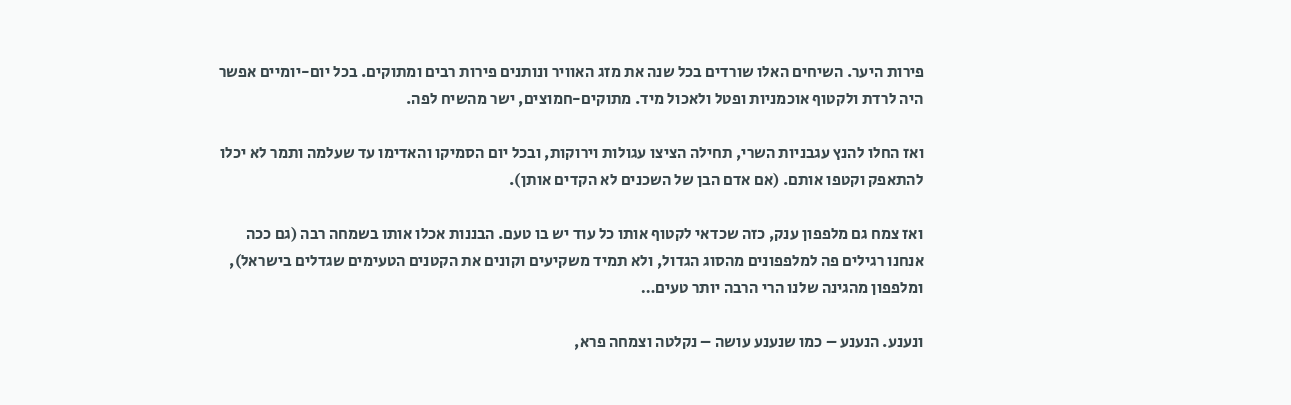פירות היער. השיחים האלו שורדים בכל שנה את מזג האוויר ונותנים פירות רבים ומתוקים. בכל יום-יומיים אפשר היה לרדת ולקטוף אוכמניות ופטל ולאכול מיד. מתוקים-חמוצים, ישר מהשיח לפה.

ואז החלו להנץ עגבניות השרי, תחילה הציצו עגולות וירוקות, ובכל יום הסמיקו והאדימו עד שעלמה ותמר לא יכלו להתאפק וקטפו אותם. (אם אדם הבן של השכנים לא הקדים אותן).

ואז צמח גם מלפפון ענק, כזה שכדאי לקטוף אותו כל עוד יש בו טעם. הבננות אכלו אותו בשמחה רבה (גם ככה אנחנו רגילים פה למלפפונים מהסוג הגדול, ולא תמיד משקיעים וקונים את הקטנים הטעימים שגדלים בישראל), ומלפפון מהגינה שלנו הרי הרבה יותר טעים…

ונענע. הנענע – כמו שנענע עושה – נקלטה וצמחה פרא,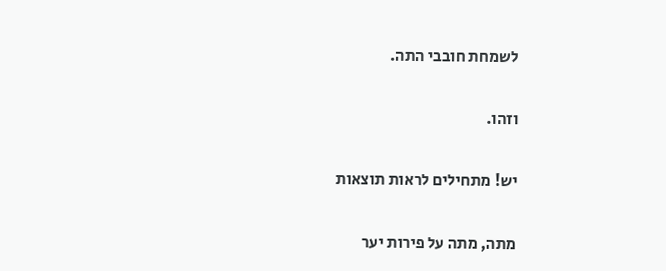לשמחת חובבי התה.

וזהו.

יש! מתחילים לראות תוצאות

מתה, מתה על פירות יער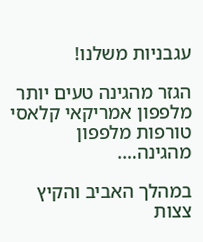עגבניות משלנו!

הגזר מהגינה טעים יותר
מלפפון אמריקאי קלאסי
טורפות מלפפון מהגינה….

במהלך האביב והקיץ צצות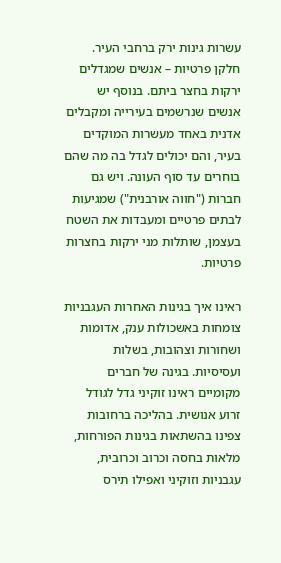עשרות גינות ירק ברחבי העיר. חלקן פרטיות – אנשים שמגדלים ירקות בחצר ביתם. בנוסף יש אנשים שנרשמים בעירייה ומקבלים אדנית באחד מעשרות המוקדים בעיר, והם יכולים לגדל בה מה שהם בוחרים עד סוף העונה. ויש גם חברות ("חווה אורבנית") שמגיעות לבתים פרטיים ומעבדות את השטח בעצמן, שותלות מני ירקות בחצרות פרטיות.

ראינו איך בגינות האחרות העגבניות צומחות באשכולות ענק, אדומות ושחורות וצהובות, בשלות ועסיסיות. בגינה של חברים מקומיים ראינו זוקיני גדל לגודל זרוע אנושית. בהליכה ברחובות צפינו בהשתאות בגינות הפורחות, מלאות בחסה וכרוב וכרובית, עגבניות וזוקיני ואפילו תירס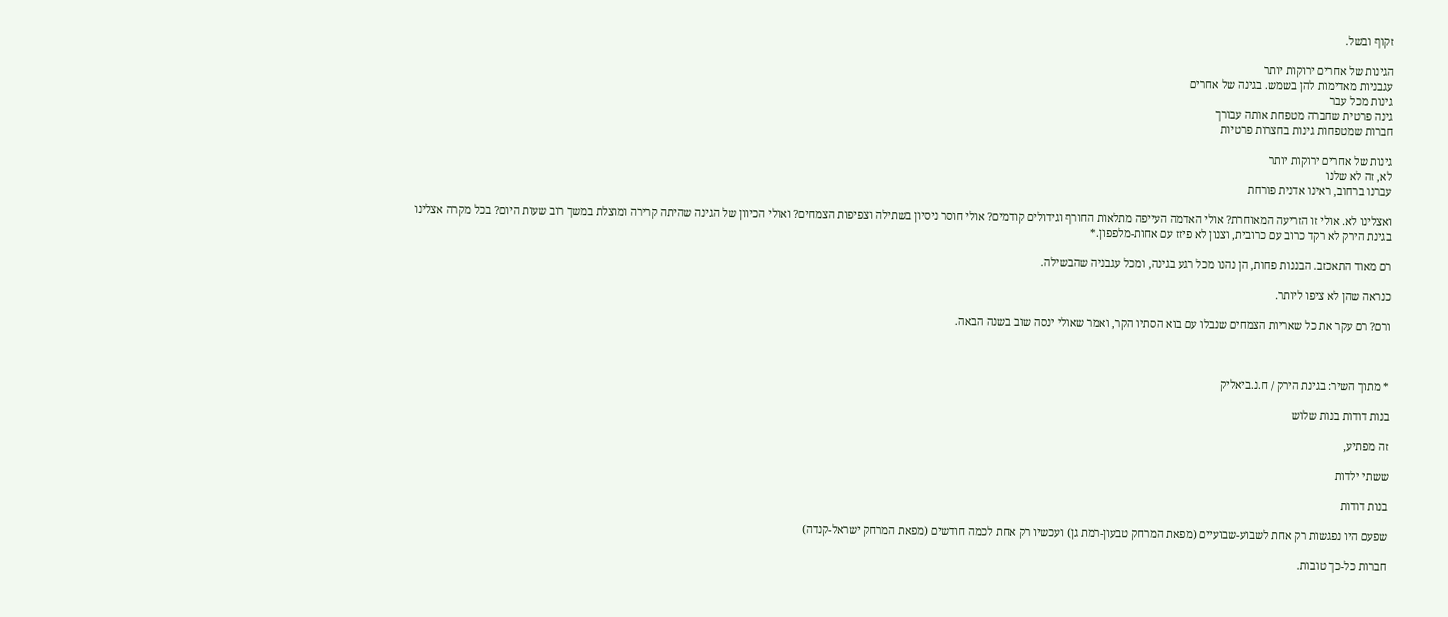זקוף ובשל.

הגינות של אחרים ירוקות יותר
עגבניות מאדימות להן בשמש. בגינה של אחרים
גינות מכל עבר
גינה פרטית שחברה מטפחת אותה עבורך
חברות שמטפחות גינות בחצרות פרטיות

גינות של אחרים ירוקות יותר
לא, זה לא שלנו
עברנו ברחוב, ראינו אדנית פורחת

ואצלינו לא. אולי זו הזריעה המאוחרת? אולי האדמה העייפה מתלאות החורף וגידולים קודמים? אולי חוסר ניסיון בשתילה וצפיפות הצמחים? ואולי הכיוון של הגינה שהיתה קרירה ומוצלת במשך רוב שעות היום? בכל מקרה אצלינו בגינת הירק לא רקד כרוב עם כרובית, וצנון לא פיזז עם אחות-מלפפון.*

רם מאוד התאכזב. הבננות פחות, הן נהנו מכל רגע בגינה, ומכל עגבניה שהבשילה.

כנראה שהן לא ציפו ליותר.

ורם? רם עקר את כל שאריות הצמחים שנבלו עם בוא הסתיו הקר, ואמר שאולי ינסה שוב בשנה הבאה.



* מתוך השיר: בגינת הירק / ח.נ.ביאליק

בנות דודות בנות שלוש

זה מפתיע,

ששתי ילדות

בנות דודות

שפעם היו נפגשות רק אחת לשבוע-שבועיים (מפאת המרחק טבעון-רמת גן) ועכשיו רק אחת לכמה חודשים (מפאת המרחק ישראל-קנדה)

חברות כל-כך טובות.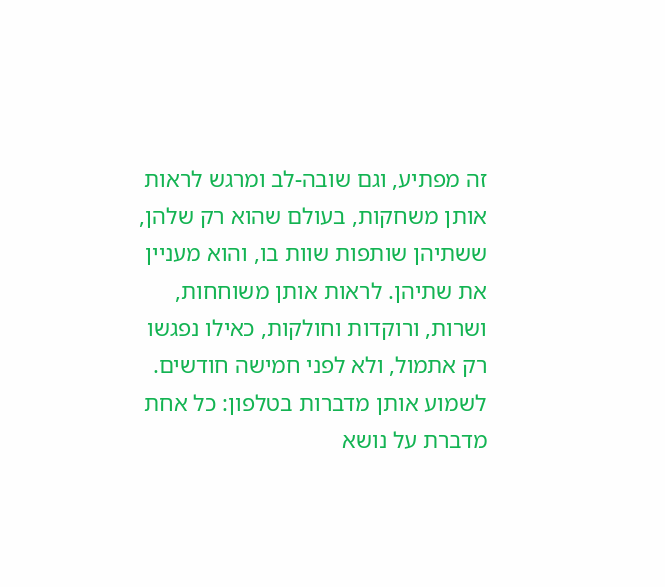זה מפתיע, וגם שובה-לב ומרגש לראות אותן משחקות, בעולם שהוא רק שלהן, ששתיהן שותפות שוות בו, והוא מעניין את שתיהן. לראות אותן משוחחות, ושרות, ורוקדות וחולקות, כאילו נפגשו רק אתמול, ולא לפני חמישה חודשים. לשמוע אותן מדברות בטלפון: כל אחת מדברת על נושא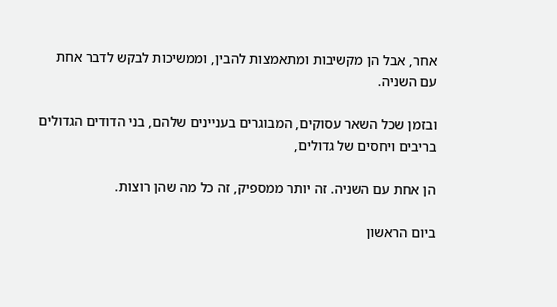אחר, אבל הן מקשיבות ומתאמצות להבין, וממשיכות לבקש לדבר אחת עם השניה.

ובזמן שכל השאר עסוקים, המבוגרים בעניינים שלהם, בני הדודים הגדולים בריבים ויחסים של גדולים,

הן אחת עם השניה. זה יותר ממספיק, זה כל מה שהן רוצות.

ביום הראשון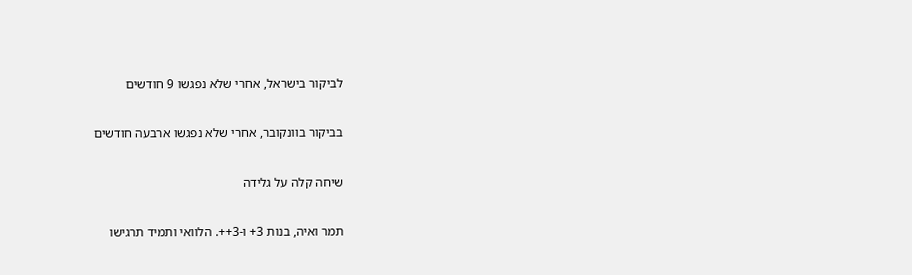לביקור בישראל, אחרי שלא נפגשו 9 חודשים

בביקור בוונקובר, אחרי שלא נפגשו ארבעה חודשים

שיחה קלה על גלידה

תמר ואיה, בנות 3+ ו-3++. הלוואי ותמיד תרגישו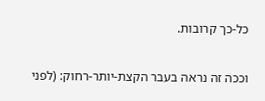כל-כך קרובות.

וככה זה נראה בעבר הקצת-יותר-רחוק: (לפני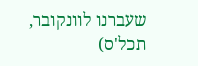שעברנו לוונקובר, תכל'ס)